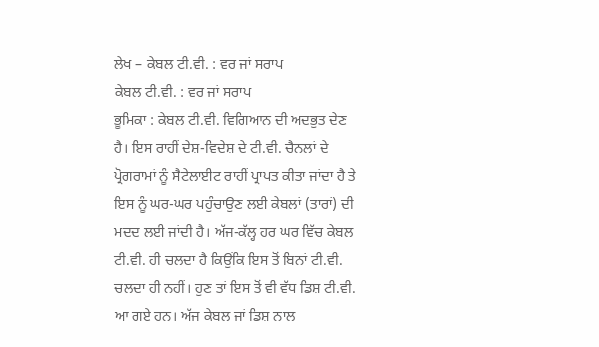ਲੇਖ – ਕੇਬਲ ਟੀ.ਵੀ. : ਵਰ ਜਾਂ ਸਰਾਪ
ਕੇਬਲ ਟੀ.ਵੀ. : ਵਰ ਜਾਂ ਸਰਾਪ
ਭੂਮਿਕਾ : ਕੇਬਲ ਟੀ.ਵੀ. ਵਿਗਿਆਨ ਦੀ ਅਦਭੁਤ ਦੇਣ ਹੈ। ਇਸ ਰਾਹੀਂ ਦੇਸ਼-ਵਿਦੇਸ਼ ਦੇ ਟੀ.ਵੀ. ਚੈਨਲਾਂ ਦੇ ਪ੍ਰੋਗਰਾਮਾਂ ਨੂੰ ਸੈਟੇਲਾਈਟ ਰਾਹੀਂ ਪ੍ਰਾਪਤ ਕੀਤਾ ਜਾਂਦਾ ਹੈ ਤੇ ਇਸ ਨੂੰ ਘਰ-ਘਰ ਪਹੁੰਚਾਉਣ ਲਈ ਕੇਬਲਾਂ (ਤਾਰਾਂ) ਦੀ ਮਦਦ ਲਈ ਜਾਂਦੀ ਹੈ। ਅੱਜ-ਕੱਲ੍ਹ ਹਰ ਘਰ ਵਿੱਚ ਕੇਬਲ ਟੀ.ਵੀ. ਹੀ ਚਲਦਾ ਹੈ ਕਿਉਂਕਿ ਇਸ ਤੋਂ ਬਿਨਾਂ ਟੀ.ਵੀ. ਚਲਦਾ ਹੀ ਨਹੀਂ। ਹੁਣ ਤਾਂ ਇਸ ਤੋਂ ਵੀ ਵੱਧ ਡਿਸ਼ ਟੀ.ਵੀ. ਆ ਗਏ ਹਨ। ਅੱਜ ਕੇਬਲ ਜਾਂ ਡਿਸ਼ ਨਾਲ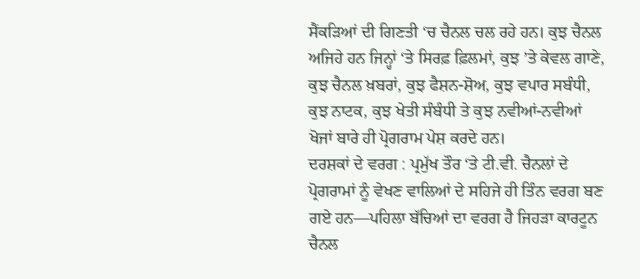ਸੈਂਕੜਿਆਂ ਦੀ ਗਿਣਤੀ ‘ਚ ਚੈਨਲ ਚਲ ਰਹੇ ਹਨ। ਕੁਝ ਚੈਨਲ ਅਜਿਹੇ ਹਨ ਜਿਨ੍ਹਾਂ ‘ਤੇ ਸਿਰਫ਼ ਫ਼ਿਲਮਾਂ, ਕੁਝ ’ਤੇ ਕੇਵਲ ਗਾਣੇ, ਕੁਝ ਚੈਨਲ ਖ਼ਬਰਾਂ, ਕੁਝ ਫੈਸ਼ਨ-ਸ਼ੋਅ, ਕੁਝ ਵਪਾਰ ਸਬੰਧੀ, ਕੁਝ ਨਾਟਕ, ਕੁਝ ਖੇਤੀ ਸੰਬੰਧੀ ਤੇ ਕੁਝ ਨਵੀਆਂ-ਨਵੀਆਂ ਖੋਜਾਂ ਬਾਰੇ ਹੀ ਪ੍ਰੋਗਰਾਮ ਪੇਸ਼ ਕਰਦੇ ਹਨ।
ਦਰਸ਼ਕਾਂ ਦੇ ਵਰਗ : ਪ੍ਰਮੁੱਖ ਤੌਰ ‘ਤੇ ਟੀ.ਵੀ. ਚੈਨਲਾਂ ਦੇ ਪ੍ਰੋਗਰਾਮਾਂ ਨੂੰ ਵੇਖਣ ਵਾਲਿਆਂ ਦੇ ਸਹਿਜੇ ਹੀ ਤਿੰਨ ਵਰਗ ਬਣ ਗਏ ਹਨ—ਪਹਿਲਾ ਬੱਚਿਆਂ ਦਾ ਵਰਗ ਹੈ ਜਿਹੜਾ ਕਾਰਟੂਨ ਚੈਨਲ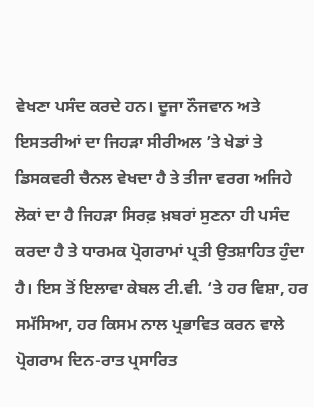ਵੇਖਣਾ ਪਸੰਦ ਕਰਦੇ ਹਨ। ਦੂਜਾ ਨੌਜਵਾਨ ਅਤੇ ਇਸਤਰੀਆਂ ਦਾ ਜਿਹੜਾ ਸੀਰੀਅਲ ’ਤੇ ਖੇਡਾਂ ਤੇ ਡਿਸਕਵਰੀ ਚੈਨਲ ਵੇਖਦਾ ਹੈ ਤੇ ਤੀਜਾ ਵਰਗ ਅਜਿਹੇ ਲੋਕਾਂ ਦਾ ਹੈ ਜਿਹੜਾ ਸਿਰਫ਼ ਖ਼ਬਰਾਂ ਸੁਣਨਾ ਹੀ ਪਸੰਦ ਕਰਦਾ ਹੈ ਤੇ ਧਾਰਮਕ ਪ੍ਰੋਗਰਾਮਾਂ ਪ੍ਰਤੀ ਉਤਸ਼ਾਹਿਤ ਹੁੰਦਾ ਹੈ। ਇਸ ਤੋਂ ਇਲਾਵਾ ਕੇਬਲ ਟੀ.ਵੀ. ‘ਤੇ ਹਰ ਵਿਸ਼ਾ, ਹਰ ਸਮੱਸਿਆ, ਹਰ ਕਿਸਮ ਨਾਲ ਪ੍ਰਭਾਵਿਤ ਕਰਨ ਵਾਲੇ ਪ੍ਰੋਗਰਾਮ ਦਿਨ-ਰਾਤ ਪ੍ਰਸਾਰਿਤ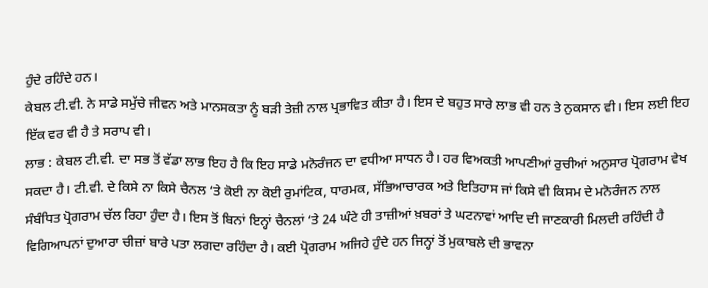ਹੁੰਦੇ ਰਹਿੰਦੇ ਹਨ।
ਕੇਬਲ ਟੀ.ਵੀ. ਨੇ ਸਾਡੇ ਸਮੁੱਚੇ ਜੀਵਨ ਅਤੇ ਮਾਨਸਕਤਾ ਨੂੰ ਬੜੀ ਤੇਜ਼ੀ ਨਾਲ ਪ੍ਰਭਾਵਿਤ ਕੀਤਾ ਹੈ। ਇਸ ਦੇ ਬਹੁਤ ਸਾਰੇ ਲਾਭ ਵੀ ਹਨ ਤੇ ਨੁਕਸਾਨ ਵੀ। ਇਸ ਲਈ ਇਹ ਇੱਕ ਵਰ ਵੀ ਹੈ ਤੇ ਸਰਾਪ ਵੀ।
ਲਾਭ : ਕੇਬਲ ਟੀ.ਵੀ. ਦਾ ਸਭ ਤੋਂ ਵੱਡਾ ਲਾਭ ਇਹ ਹੈ ਕਿ ਇਹ ਸਾਡੇ ਮਨੋਰੰਜਨ ਦਾ ਵਧੀਆ ਸਾਧਨ ਹੈ। ਹਰ ਵਿਅਕਤੀ ਆਪਣੀਆਂ ਰੁਚੀਆਂ ਅਨੁਸਾਰ ਪ੍ਰੋਗਰਾਮ ਵੇਖ ਸਕਦਾ ਹੈ। ਟੀ.ਵੀ. ਦੇ ਕਿਸੇ ਨਾ ਕਿਸੇ ਚੈਨਲ ‘ਤੇ ਕੋਈ ਨਾ ਕੋਈ ਰੁਮਾਂਟਿਕ, ਧਾਰਮਕ, ਸੱਭਿਆਚਾਰਕ ਅਤੇ ਇਤਿਹਾਸ ਜਾਂ ਕਿਸੇ ਵੀ ਕਿਸਮ ਦੇ ਮਨੋਰੰਜਨ ਨਾਲ ਸੰਬੰਧਿਤ ਪ੍ਰੋਗਰਾਮ ਚੱਲ ਰਿਹਾ ਹੁੰਦਾ ਹੈ। ਇਸ ਤੋਂ ਬਿਨਾਂ ਇਨ੍ਹਾਂ ਚੈਨਲਾਂ ‘ਤੇ 24 ਘੰਟੇ ਹੀ ਤਾਜ਼ੀਆਂ ਖ਼ਬਰਾਂ ਤੇ ਘਟਨਾਵਾਂ ਆਦਿ ਦੀ ਜਾਣਕਾਰੀ ਮਿਲਦੀ ਰਹਿੰਦੀ ਹੈ ਵਿਗਿਆਪਨਾਂ ਦੁਆਰਾ ਚੀਜ਼ਾਂ ਬਾਰੇ ਪਤਾ ਲਗਦਾ ਰਹਿੰਦਾ ਹੈ। ਕਈ ਪ੍ਰੋਗਰਾਮ ਅਜਿਹੇ ਹੁੰਦੇ ਹਨ ਜਿਨ੍ਹਾਂ ਤੋਂ ਮੁਕਾਬਲੇ ਦੀ ਭਾਵਨਾ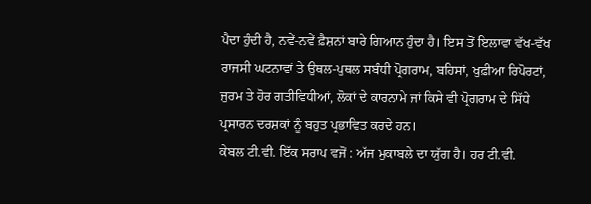ਪੈਦਾ ਹੁੰਦੀ ਹੈ, ਨਵੇਂ-ਨਵੇਂ ਫ਼ੈਸ਼ਨਾਂ ਬਾਰੇ ਗਿਆਨ ਹੁੰਦਾ ਹੈ। ਇਸ ਤੋਂ ਇਲਾਵਾ ਵੱਖ-ਵੱਖ ਰਾਜਸੀ ਘਟਨਾਵਾਂ ਤੇ ਉਥਲ-ਪੁਥਲ ਸਬੰਧੀ ਪ੍ਰੋਗਰਾਮ, ਬਹਿਸਾਂ, ਖੁਫ਼ੀਆ ਰਿਪੋਰਟਾਂ, ਜੁਰਮ ਤੇ ਹੋਰ ਗਤੀਵਿਧੀਆਂ, ਲੋਕਾਂ ਦੇ ਕਾਰਨਾਮੇ ਜਾਂ ਕਿਸੇ ਵੀ ਪ੍ਰੋਗਰਾਮ ਦੇ ਸਿੱਧੇ ਪ੍ਰਸਾਰਨ ਦਰਸ਼ਕਾਂ ਨੂੰ ਬਹੁਤ ਪ੍ਰਭਾਵਿਤ ਕਰਦੇ ਹਨ।
ਕੇਬਲ ਟੀ.ਵੀ. ਇੱਕ ਸਰਾਪ ਵਜੋਂ : ਅੱਜ ਮੁਕਾਬਲੇ ਦਾ ਯੁੱਗ ਹੈ। ਹਰ ਟੀ.ਵੀ.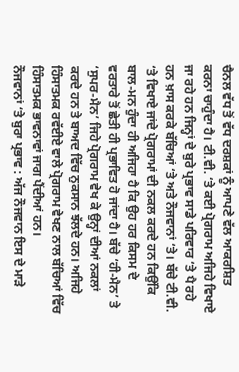ਚੈਨਲ ਵੱਧ ਤੋਂ ਵੱਧ ਦਰਸ਼ਕਾਂ ਨੂੰ ਆਪਣੇ ਵੱਲ ਆਕਰਸ਼ਿਤ ਕਰਨਾ ਚਾਹੁੰਦਾ ਹੈ। ਟੀ.ਵੀ. ‘ਤੇ ਕਈ ਪ੍ਰੋਗਰਾਮ ਅਜਿਹੇ ਵਿਖਾਏ ਜਾ ਰਹੇ ਹਨ ਜਿਨ੍ਹਾਂ ਦੇ ਬੁਰੇ ਪ੍ਰਭਾਵ ਸਾਡੇ ਪਰਿਵਾਰ ‘ਤੇ ਪੈ ਰਹੇ ਹਨ ਖ਼ਾਸ ਕਰਕੇ ਬੱਚਿਆਂ ‘ਤੇ ਅਤੇ ਨੌਜਵਾਨਾਂ ‘ਤੇ। ਬੱਚੇ ਟੀ.ਵੀ. ‘ਤੇ ਵਿਖਾਏ ਜਾਂਦੇ ਪ੍ਰੋਗਰਾਮਾਂ ਦੀ ਨਕਲ ਕਰਦੇ ਹਨ ਕਿਉਂਕਿ ਬਾਲ-ਮਨ ਹੁੰਦਾ ਹੀ ਅਜਿਹਾ ਹੈ ਕਿ ਉਹ ਹਰ ਕਿਸਮ ਦੇ ਵਰਤਾਰੇ ਤੋਂ ਛੇਤੀ ਹੀ ਪ੍ਰਭਾਵਿਤ ਹੋ ਜਾਂਦਾ ਹੈ। ਬੱਚੇ ‘ਹੀ-ਮੈਨ’ ਤੇ ‘ਸੁਪਰ-ਮੈਨ’ ਜਿਹੇ ਪ੍ਰੋਗਰਾਮ ਵੇਖ ਕੇ ਉਨ੍ਹਾਂ ਦੀਆਂ ਨਕਲਾਂ ਕਰਦੇ ਹਨ ਤੇ ਬਾਅਦ ਵਿੱਚ ਨੁਕਸਾਨ ਝੱਲਦੇ ਹਨ। ਅਜਿਹੇ ਹਿੰਸਾਤਮਕ ਰਵੱਈਏ ਵਾਲੇ ਪ੍ਰੋਗਰਾਮ ਵੇਖਣ ਨਾਲ ਬੱਚਿਆਂ ਵਿੱਚ ਹਿੰਸਾਤਮਕ ਭਾਵਨਾਵਾਂ ਜਾਗ ਪੈਂਦੀਆਂ ਹਨ।
ਨੌਜਵਾਨਾਂ ‘ਤੇ ਬੁਰਾ ਪ੍ਰਭਾਵ : ਅੱਜ ਨੌਜਵਾਨ ਇਸ ਦੇ ਮਾੜੇ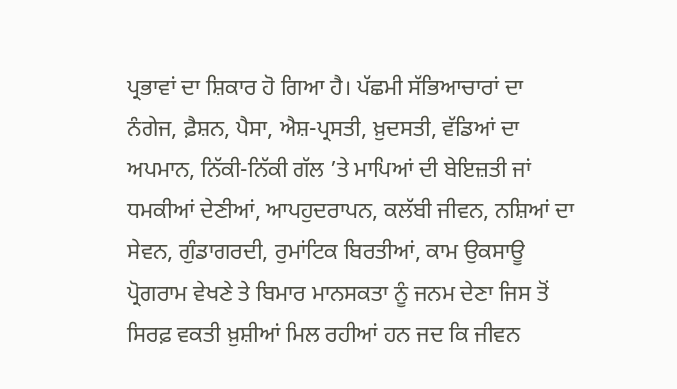ਪ੍ਰਭਾਵਾਂ ਦਾ ਸ਼ਿਕਾਰ ਹੋ ਗਿਆ ਹੈ। ਪੱਛਮੀ ਸੱਭਿਆਚਾਰਾਂ ਦਾ ਨੰਗੇਜ, ਫ਼ੈਸ਼ਨ, ਪੈਸਾ, ਐਸ਼-ਪ੍ਰਸਤੀ, ਖ਼ੁਦਸਤੀ, ਵੱਡਿਆਂ ਦਾ ਅਪਮਾਨ, ਨਿੱਕੀ-ਨਿੱਕੀ ਗੱਲ ’ਤੇ ਮਾਪਿਆਂ ਦੀ ਬੇਇਜ਼ਤੀ ਜਾਂ ਧਮਕੀਆਂ ਦੇਣੀਆਂ, ਆਪਹੁਦਰਾਪਨ, ਕਲੱਬੀ ਜੀਵਨ, ਨਸ਼ਿਆਂ ਦਾ ਸੇਵਨ, ਗੁੰਡਾਗਰਦੀ, ਰੁਮਾਂਟਿਕ ਬਿਰਤੀਆਂ, ਕਾਮ ਉਕਸਾਊ ਪ੍ਰੋਗਰਾਮ ਵੇਖਣੇ ਤੇ ਬਿਮਾਰ ਮਾਨਸਕਤਾ ਨੂੰ ਜਨਮ ਦੇਣਾ ਜਿਸ ਤੋਂ ਸਿਰਫ਼ ਵਕਤੀ ਖ਼ੁਸ਼ੀਆਂ ਮਿਲ ਰਹੀਆਂ ਹਨ ਜਦ ਕਿ ਜੀਵਨ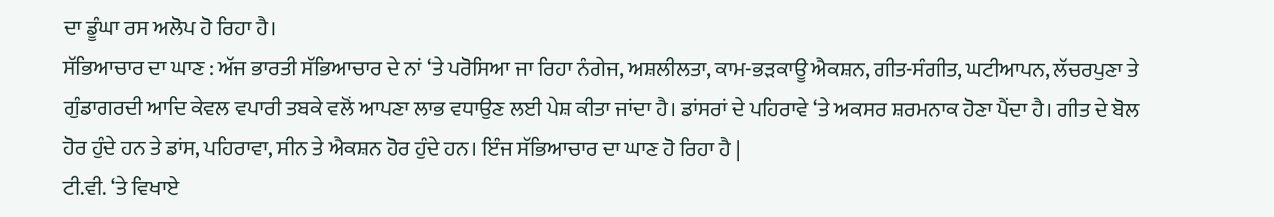ਦਾ ਡੂੰਘਾ ਰਸ ਅਲੋਪ ਹੋ ਰਿਹਾ ਹੈ।
ਸੱਭਿਆਚਾਰ ਦਾ ਘਾਣ : ਅੱਜ ਭਾਰਤੀ ਸੱਭਿਆਚਾਰ ਦੇ ਨਾਂ ‘ਤੇ ਪਰੋਸਿਆ ਜਾ ਰਿਹਾ ਨੰਗੇਜ, ਅਸ਼ਲੀਲਤਾ, ਕਾਮ-ਭੜਕਾਊ ਐਕਸ਼ਨ, ਗੀਤ-ਸੰਗੀਤ, ਘਟੀਆਪਨ, ਲੱਚਰਪੁਣਾ ਤੇ ਗੁੰਡਾਗਰਦੀ ਆਦਿ ਕੇਵਲ ਵਪਾਰੀ ਤਬਕੇ ਵਲੋਂ ਆਪਣਾ ਲਾਭ ਵਧਾਉਣ ਲਈ ਪੇਸ਼ ਕੀਤਾ ਜਾਂਦਾ ਹੈ। ਡਾਂਸਰਾਂ ਦੇ ਪਹਿਰਾਵੇ ‘ਤੇ ਅਕਸਰ ਸ਼ਰਮਨਾਕ ਹੋਣਾ ਪੈਂਦਾ ਹੈ। ਗੀਤ ਦੇ ਬੋਲ ਹੋਰ ਹੁੰਦੇ ਹਨ ਤੇ ਡਾਂਸ, ਪਹਿਰਾਵਾ, ਸੀਨ ਤੇ ਐਕਸ਼ਨ ਹੋਰ ਹੁੰਦੇ ਹਨ। ਇੰਜ ਸੱਭਿਆਚਾਰ ਦਾ ਘਾਣ ਹੋ ਰਿਹਾ ਹੈ |
ਟੀ.ਵੀ. ‘ਤੇ ਵਿਖਾਏ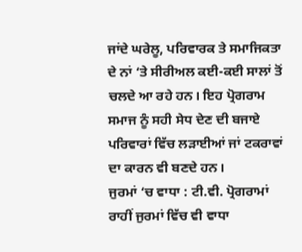ਜਾਂਦੇ ਘਰੇਲੂ, ਪਰਿਵਾਰਕ ਤੇ ਸਮਾਜਿਕਤਾ ਦੇ ਨਾਂ ‘ਤੇ ਸੀਰੀਅਲ ਕਈ-ਕਈ ਸਾਲਾਂ ਤੋਂ ਚਲਦੇ ਆ ਰਹੇ ਹਨ। ਇਹ ਪ੍ਰੋਗਰਾਮ ਸਮਾਜ ਨੂੰ ਸਹੀ ਸੇਧ ਦੇਣ ਦੀ ਬਜਾਏ ਪਰਿਵਾਰਾਂ ਵਿੱਚ ਲੜਾਈਆਂ ਜਾਂ ਟਕਰਾਵਾਂ ਦਾ ਕਾਰਨ ਵੀ ਬਣਦੇ ਹਨ।
ਜੁਰਮਾਂ ‘ਚ ਵਾਧਾ : ਟੀ.ਵੀ. ਪ੍ਰੋਗਰਾਮਾਂ ਰਾਹੀਂ ਜੁਰਮਾਂ ਵਿੱਚ ਵੀ ਵਾਧਾ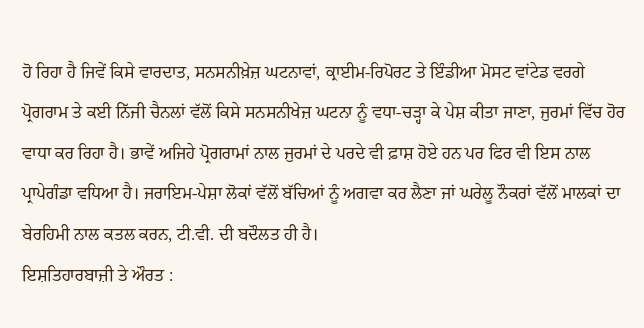ਹੋ ਰਿਹਾ ਹੈ ਜਿਵੇਂ ਕਿਸੇ ਵਾਰਦਾਤ, ਸਨਸਨੀਖ਼ੇਜ਼ ਘਟਨਾਵਾਂ, ਕ੍ਰਾਈਮ-ਰਿਪੋਰਟ ਤੇ ਇੰਡੀਆ ਮੋਸਟ ਵਾਂਟੇਡ ਵਰਗੇ ਪ੍ਰੋਗਰਾਮ ਤੇ ਕਈ ਨਿੱਜੀ ਚੈਨਲਾਂ ਵੱਲੋਂ ਕਿਸੇ ਸਨਸਨੀਖੇਜ਼ ਘਟਨਾ ਨੂੰ ਵਧਾ-ਚੜ੍ਹਾ ਕੇ ਪੇਸ਼ ਕੀਤਾ ਜਾਣਾ, ਜੁਰਮਾਂ ਵਿੱਚ ਹੋਰ ਵਾਧਾ ਕਰ ਰਿਹਾ ਹੈ। ਭਾਵੇਂ ਅਜਿਹੇ ਪ੍ਰੋਗਰਾਮਾਂ ਨਾਲ ਜੁਰਮਾਂ ਦੇ ਪਰਦੇ ਵੀ ਫ਼ਾਸ਼ ਹੋਏ ਹਨ ਪਰ ਫਿਰ ਵੀ ਇਸ ਨਾਲ ਪ੍ਰਾਪੇਗੰਡਾ ਵਧਿਆ ਹੈ। ਜਰਾਇਮ-ਪੇਸ਼ਾ ਲੋਕਾਂ ਵੱਲੋਂ ਬੱਚਿਆਂ ਨੂੰ ਅਗਵਾ ਕਰ ਲੈਣਾ ਜਾਂ ਘਰੇਲੂ ਨੌਕਰਾਂ ਵੱਲੋਂ ਮਾਲਕਾਂ ਦਾ ਬੇਰਹਿਮੀ ਨਾਲ ਕਤਲ ਕਰਨ, ਟੀ.ਵੀ. ਦੀ ਬਦੌਲਤ ਹੀ ਹੈ।
ਇਸ਼ਤਿਹਾਰਬਾਜ਼ੀ ਤੇ ਔਰਤ :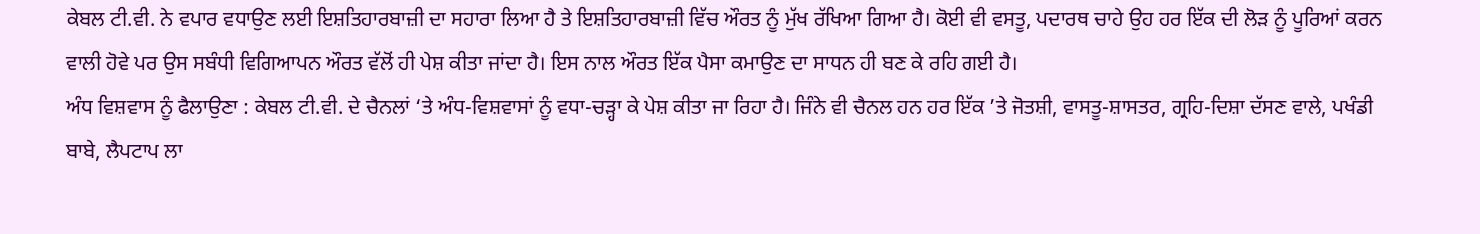ਕੇਬਲ ਟੀ.ਵੀ. ਨੇ ਵਪਾਰ ਵਧਾਉਣ ਲਈ ਇਸ਼ਤਿਹਾਰਬਾਜ਼ੀ ਦਾ ਸਹਾਰਾ ਲਿਆ ਹੈ ਤੇ ਇਸ਼ਤਿਹਾਰਬਾਜ਼ੀ ਵਿੱਚ ਔਰਤ ਨੂੰ ਮੁੱਖ ਰੱਖਿਆ ਗਿਆ ਹੈ। ਕੋਈ ਵੀ ਵਸਤੂ, ਪਦਾਰਥ ਚਾਹੇ ਉਹ ਹਰ ਇੱਕ ਦੀ ਲੋੜ ਨੂੰ ਪੂਰਿਆਂ ਕਰਨ ਵਾਲੀ ਹੋਵੇ ਪਰ ਉਸ ਸਬੰਧੀ ਵਿਗਿਆਪਨ ਔਰਤ ਵੱਲੋਂ ਹੀ ਪੇਸ਼ ਕੀਤਾ ਜਾਂਦਾ ਹੈ। ਇਸ ਨਾਲ ਔਰਤ ਇੱਕ ਪੈਸਾ ਕਮਾਉਣ ਦਾ ਸਾਧਨ ਹੀ ਬਣ ਕੇ ਰਹਿ ਗਈ ਹੈ।
ਅੰਧ ਵਿਸ਼ਵਾਸ ਨੂੰ ਫੈਲਾਉਣਾ : ਕੇਬਲ ਟੀ.ਵੀ. ਦੇ ਚੈਨਲਾਂ ‘ਤੇ ਅੰਧ-ਵਿਸ਼ਵਾਸਾਂ ਨੂੰ ਵਧਾ-ਚੜ੍ਹਾ ਕੇ ਪੇਸ਼ ਕੀਤਾ ਜਾ ਰਿਹਾ ਹੈ। ਜਿੰਨੇ ਵੀ ਚੈਨਲ ਹਨ ਹਰ ਇੱਕ ’ਤੇ ਜੋਤਸ਼ੀ, ਵਾਸਤੂ-ਸ਼ਾਸਤਰ, ਗ੍ਰਹਿ-ਦਿਸ਼ਾ ਦੱਸਣ ਵਾਲੇ, ਪਖੰਡੀ ਬਾਬੇ, ਲੈਪਟਾਪ ਲਾ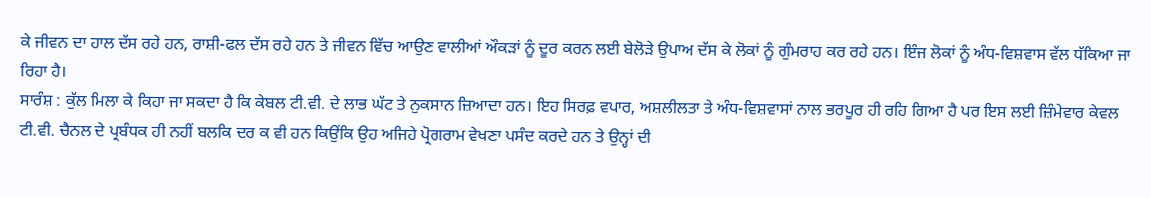ਕੇ ਜੀਵਨ ਦਾ ਹਾਲ ਦੱਸ ਰਹੇ ਹਨ, ਰਾਸ਼ੀ-ਫਲ ਦੱਸ ਰਹੇ ਹਨ ਤੇ ਜੀਵਨ ਵਿੱਚ ਆਉਣ ਵਾਲੀਆਂ ਔਕੜਾਂ ਨੂੰ ਦੂਰ ਕਰਨ ਲਈ ਬੇਲੋੜੇ ਉਪਾਅ ਦੱਸ ਕੇ ਲੋਕਾਂ ਨੂੰ ਗੁੰਮਰਾਹ ਕਰ ਰਹੇ ਹਨ। ਇੰਜ ਲੋਕਾਂ ਨੂੰ ਅੰਧ-ਵਿਸ਼ਵਾਸ ਵੱਲ ਧੱਕਿਆ ਜਾ ਰਿਹਾ ਹੈ।
ਸਾਰੰਸ਼ : ਕੁੱਲ ਮਿਲਾ ਕੇ ਕਿਹਾ ਜਾ ਸਕਦਾ ਹੈ ਕਿ ਕੇਬਲ ਟੀ.ਵੀ. ਦੇ ਲਾਭ ਘੱਟ ਤੇ ਨੁਕਸਾਨ ਜ਼ਿਆਦਾ ਹਨ। ਇਹ ਸਿਰਫ਼ ਵਪਾਰ, ਅਸ਼ਲੀਲਤਾ ਤੇ ਅੰਧ-ਵਿਸ਼ਵਾਸਾਂ ਨਾਲ ਭਰਪੂਰ ਹੀ ਰਹਿ ਗਿਆ ਹੈ ਪਰ ਇਸ ਲਈ ਜ਼ਿੰਮੇਵਾਰ ਕੇਵਲ ਟੀ.ਵੀ. ਚੈਨਲ ਦੇ ਪ੍ਰਬੰਧਕ ਹੀ ਨਹੀਂ ਬਲਕਿ ਦਰ ਕ ਵੀ ਹਨ ਕਿਉਂਕਿ ਉਹ ਅਜਿਹੇ ਪ੍ਰੋਗਰਾਮ ਵੇਖਣਾ ਪਸੰਦ ਕਰਦੇ ਹਨ ਤੇ ਉਨ੍ਹਾਂ ਦੀ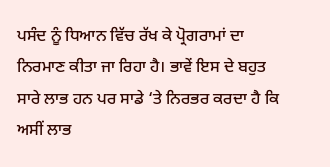ਪਸੰਦ ਨੂੰ ਧਿਆਨ ਵਿੱਚ ਰੱਖ ਕੇ ਪ੍ਰੋਗਰਾਮਾਂ ਦਾ ਨਿਰਮਾਣ ਕੀਤਾ ਜਾ ਰਿਹਾ ਹੈ। ਭਾਵੇਂ ਇਸ ਦੇ ਬਹੁਤ ਸਾਰੇ ਲਾਭ ਹਨ ਪਰ ਸਾਡੇ ‘ਤੇ ਨਿਰਭਰ ਕਰਦਾ ਹੈ ਕਿ ਅਸੀਂ ਲਾਭ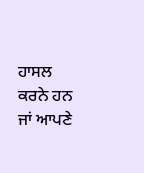ਹਾਸਲ ਕਰਨੇ ਹਨ ਜਾਂ ਆਪਣੇ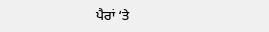ਪੈਰਾਂ ‘ਤੇ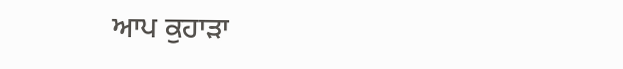ਆਪ ਕੁਹਾੜਾ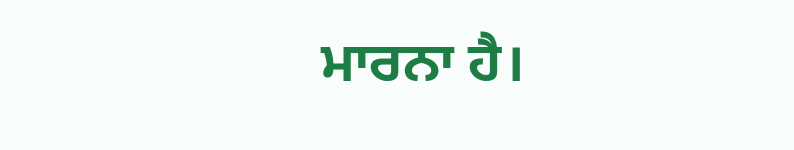ਮਾਰਨਾ ਹੈ।